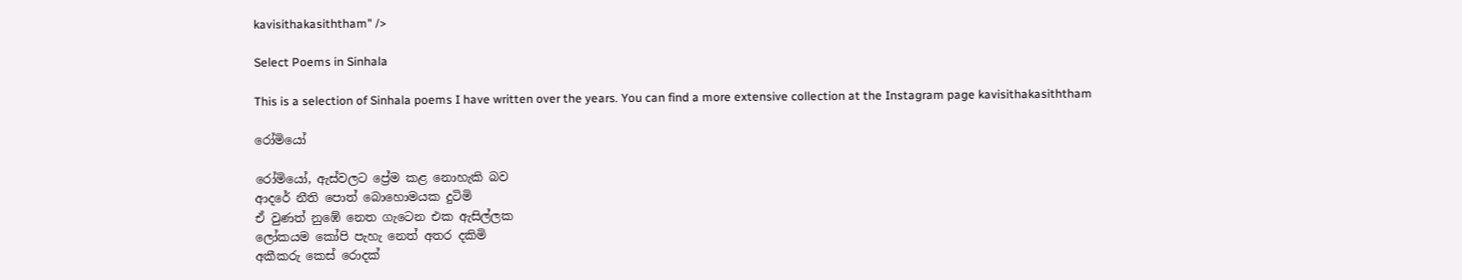kavisithakasiththam" />

Select Poems in Sinhala

This is a selection of Sinhala poems I have written over the years. You can find a more extensive collection at the Instagram page kavisithakasiththam

රෝමියෝ

රෝමියෝ, ඇස්වලට ප්‍රේම කළ නොහැකි බව
ආදරේ නීති පොත් බොහොමයක දුටිමි
ඒ වුණත් නුඹේ නෙත ගැටෙන එක ඇසිල්ලක
ලෝකයම කෝපි පැහැ නෙත් අතර දකිමි
අකීකරු කෙස් රොදක්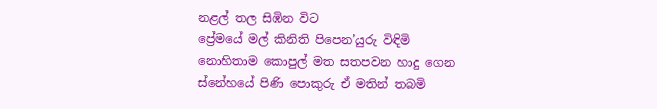නළල් තල සිඹින විට
ප්‍රේමයේ මල් කිනිති පිපෙන’යුරු විඳිමි
නොහිතාම කොපුල් මත සතපවන හාදු ගෙන
ස්නේහයේ පිණි පොකුරු ඒ මතින් තබමි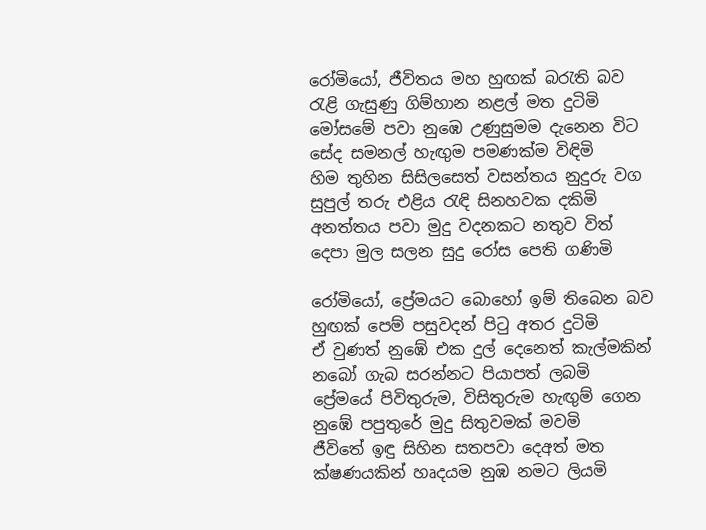රෝමියෝ, ජීවිතය මහ හුඟක් බරැති බව
රැළි ගැසුණු ගිම්හාන නළල් මත දුටිමි
මෝසමේ පවා නුඹෙ උණුසුමම දැනෙන විට
සේද සමනල් හැඟුම පමණක්ම විඳිමි
හිම තුහින සිසිලසෙත් වසන්තය නුදුරු වග
සුපුල් තරු එළිය රැඳි සිනහවක දකිමි
අනත්තය පවා මුදු වදනකට නතුව විත්
දෙපා මුල සලන සුදු රෝස පෙති ගණිමි

රෝමියෝ, ප්‍රේමයට බොහෝ ඉම් තිබෙන බව
හුඟක් පෙම් පසුවදන් පිටු අතර දුටිමි
ඒ වුණත් නුඹේ එක දුල් දෙනෙත් කැල්මකින්
නබෝ ගැබ සරන්නට පියාපත් ලබමි
ප්‍රේමයේ පිවිතුරුම, විසිතුරුම හැඟුම් ගෙන
නුඹේ පපුතුරේ මුදු සිතුවමක් මවමි
ජීවිතේ ඉඳු සිහින සතපවා දෙඅත් මත
ක්ෂණයකින් හෘදයම නුඹ නමට ලියමි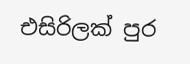එසිරිලක් පුර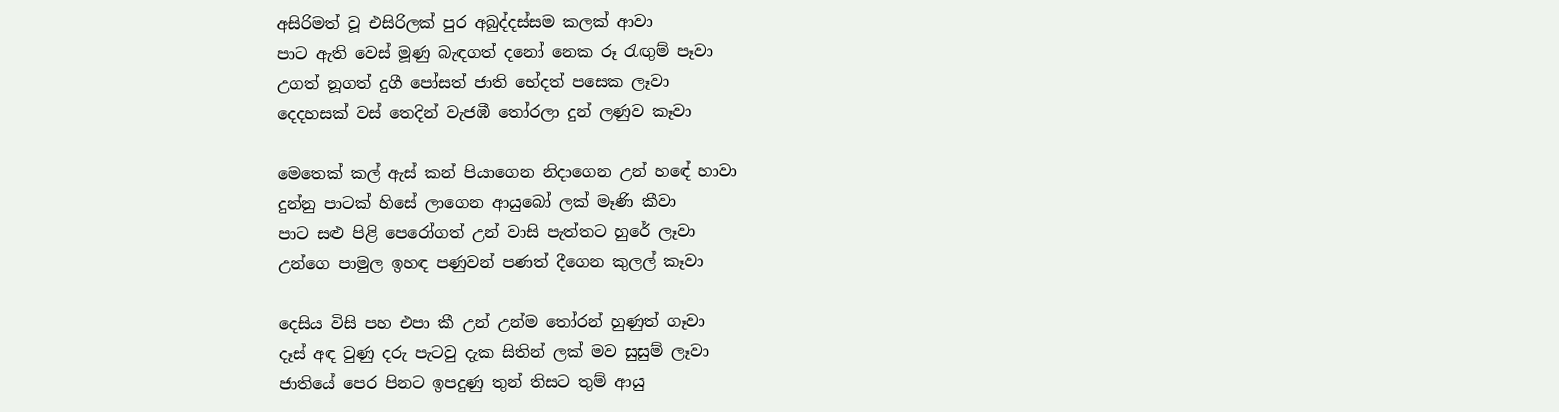අසිරිමත් වූ එසිරිලක් පුර අබුද්දස්සම කලක් ආවා
පාට ඇති වෙස් මූණු බැඳගත් දනෝ නෙක රූ රැඟුම් පෑවා
උගත් නූගත් දුගී පෝසත් ජාති භේදත් පසෙක ලෑවා
දෙදහසක් වස් තෙදින් වැජඹී තෝරලා දුන් ලණුව කෑවා

මෙතෙක් කල් ඇස් කන් පියාගෙන නිදාගෙන උන් හඳේ හාවා
දුන්නු පාටක් හිසේ ලාගෙන ආයුබෝ ලක් මෑණි කීවා
පාට සළු පිළි පෙරෝගත් උන් වාසි පැත්තට හුරේ ලෑවා
උන්ගෙ පාමුල ඉහඳ පණුවන් පණත් දීගෙන කුලල් කෑවා

දෙසිය විසි පහ එපා කී උන් උන්ම තෝරන් හුණුත් ගෑවා
දෑස් අඳ වුණු දරු පැටවු දැක සිතින් ලක් මව සුසුම් ලෑවා
ජාතියේ පෙර පිනට ඉපදුණු තුන් තිසට තුම් ආයු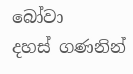බෝවා
දහස් ගණනින්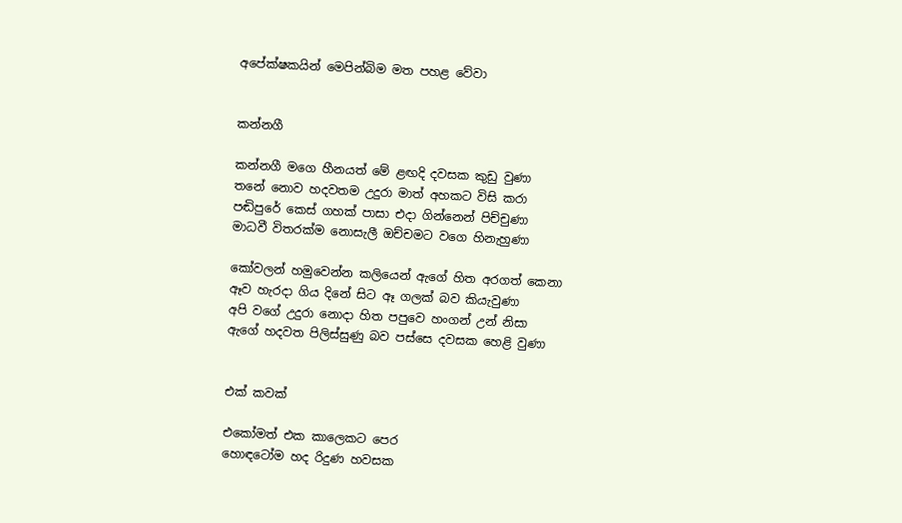අපේක්ෂකයින් මෙපින්බිම මත පහළ වේවා


කන්නගී

කන්නගී මගෙ හීනයත් මේ ළඟදි දවසක කුඩු වුණා
තනේ නොව හදවතම උදුරා මාත් අහකට විසි කරා
පඬිපුරේ කෙස් ගහක් පාසා එදා ගින්නෙන් පිච්චුණා
මාධවී විතරක්ම නොසැලී ඔච්චමට වගෙ හිනැහුණා

කෝවලන් හමුවෙන්න කලියෙන් ඇගේ හිත අරගත් කෙනා
ඈව හැරදා ගිය දිනේ සිට ඈ ගලක් බව කියැවුණා
අපි වගේ උදුරා නොදා හිත පපුවෙ හංගන් උන් නිසා
ඇගේ හදවත පිලිස්සුණු බව පස්සෙ දවසක හෙළි වුණා


එක් කවක්

එකෝමත් එක කාලෙකට පෙර
හොඳටෝම හද රිදුණ හවසක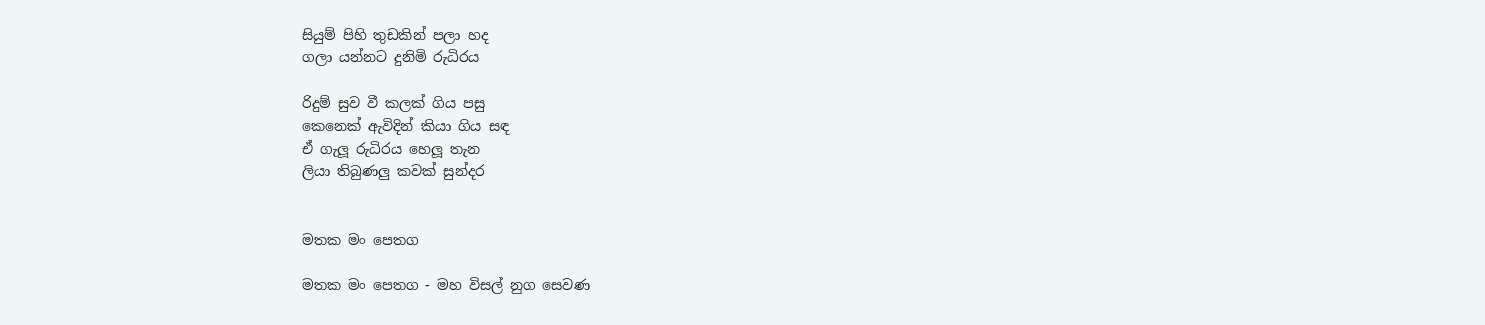සියුම් පිහි තුඩකින් පලා හද
ගලා යන්නට දුනිමි රුධිරය

රිදුම් සුව වී කලක් ගිය පසු
කෙනෙක් ඇවිදින් කියා ගිය සඳ
ඒ ගැලූ රුධිරය හෙලූ තැන
ලියා තිබුණලු කවක් සුන්දර


මතක මං පෙතග

මතක මං පෙතග - මහ විසල් නුග සෙවණ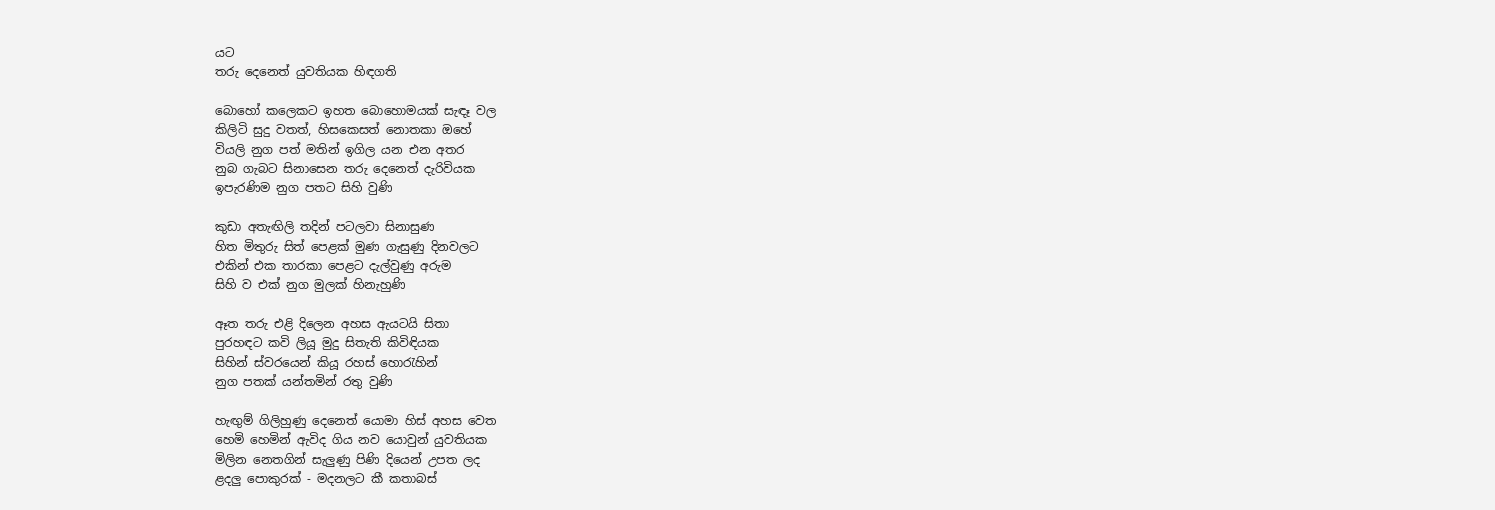යට
තරු දෙනෙත් යුවතියක හිඳගති

බොහෝ කලෙකට ඉහත බොහොමයක් සැඳෑ වල
කිලිටි සුදු වතත්, හිසකෙසත් නොතකා ඔහේ
වියලි නුග පත් මතින් ඉගිල යන එන අතර
නුබ ගැබට සිනාසෙන තරු දෙනෙත් දැරිවියක
ඉපැරණිම නුග පතට සිහි වුණි

කුඩා අතැඟිලි තදින් පටලවා සිනාසුණ
හිත මිතුරු සිත් පෙළක් මුණ ගැසුණු දිනවලට
එකින් එක තාරකා පෙළට දැල්වුණු අරුම
සිහි ව එක් නුග මුලක් හිනැහුණි

ඈත තරු එළි දිලෙන අහස ඇයටයි සිතා
පුරහඳට කවි ලියූ මුදු සිතැති කිවිඳියක
සිහින් ස්වරයෙන් කියූ රහස් හොරැහින්
නුග පතක් යන්තමින් රතු වුණි

හැඟුම් ගිලිහුණු දෙනෙත් යොමා හිස් අහස වෙත
හෙමි හෙමින් ඇවිද ගිය නව යොවුන් යුවතියක
මිලින නෙතගින් සැලුණු පිණි දියෙන් උපත ලද
ළදලු පොකුරක් - මදනලට කී කතාබස්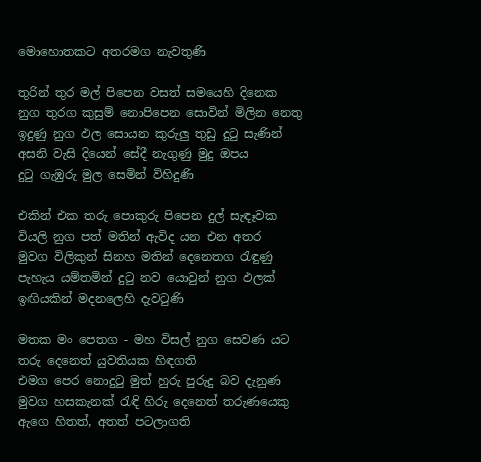මොහොතකට අතරමග නැවතුණි

තුරින් තුර මල් පිපෙන වසත් සමයෙහි දිනෙක
නුග තුරග කුසුම් නොපිපෙන සොවින් මිලින නෙතු
ඉදුණු නුග ඵල සොයන කුරුලු තුඩු දුටු සැණින්
අසනි වැසි දියෙන් සේදී නැගුණු මුදු ඔපය
දුටු ගැඹුරු මුල සෙමින් විහිදුණි

එකින් එක තරු පොකුරු පිපෙන දුල් සැඳෑවක
වියලි නුග පත් මතින් ඇවිද යන එන අතර
මුවග විලිකුන් සිනහ මතින් දෙනෙතග රැඳුණු
පැහැය යම්තමින් දුටු නව යොවුන් නුග ඵලක්
ඉඟියකින් මදනලෙහි දැවටුණි

මතක මං පෙතග - මහ විසල් නුග සෙවණ යට
තරු දෙනෙත් යුවතියක හිඳගති
එමග පෙර නොදුටු මුත් හුරු පුරුදු බව දැනුණ
මුවග හසකැනක් රැඳි හිරු දෙනෙත් තරුණයෙකු
ඇගෙ හිතත්, අතත් පටලාගති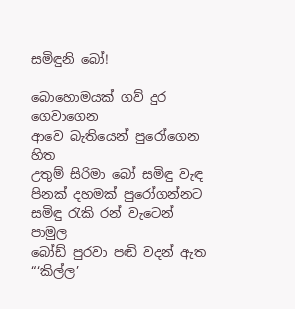සමිඳුනි බෝ!

බොහොමයක් ගව් දුර ගෙවාගෙන
ආවෙ බැතියෙන් පුරෝගෙන හිත
උතුම් සිරිමා බෝ සමිඳු වැඳ
පිනක් දහමක් පුරෝගන්නට
සමිඳු රැකි රන් වැටෙන් පාමුල
බෝඩ් පුරවා පඬි වදන් ඇත
“‘කිල්ල’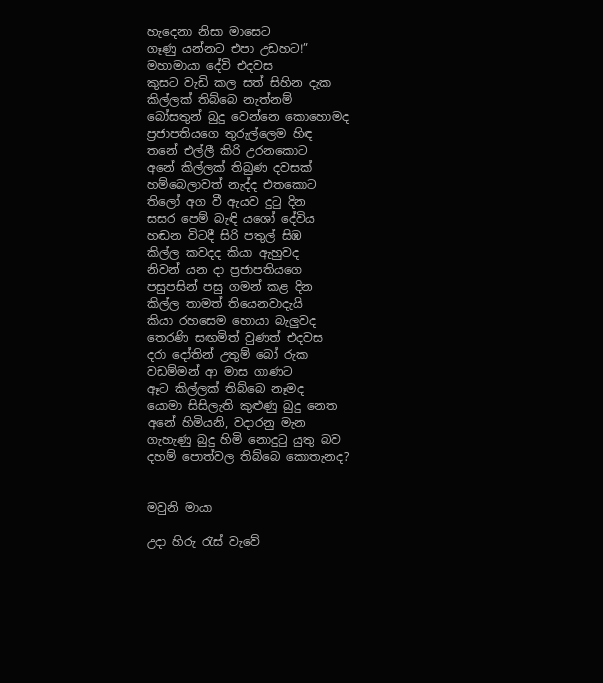හැදෙනා නිසා මාසෙට
ගෑණු යන්නට එපා උඩහට!”
මහාමායා දේවි එදවස
කුසට වැඩි කල සත් සිහින දැක
කිල්ලක් තිබ්බෙ නැත්නම්
බෝසතුන් බුදු වෙන්නෙ කොහොමද
ප්‍රජාපතියගෙ තුරුල්ලෙම හිඳ
තනේ එල්ලී කිරි උරනකොට
අනේ කිල්ලක් තිබුණ දවසක්
හම්බෙලාවත් නැද්ද එතකොට
තිලෝ අග වී ඇයව දුටු දින
සසර පෙම් බැඳි යශෝ දේවිය
හඬන විටදී සිරි පතුල් සිඹ
කිල්ල කවදද කියා ඇහුවද
නිවන් යන දා ප්‍රජාපතියගෙ
පසුපසින් පසු ගමන් කළ දින
කිල්ල තාමත් තියෙනවාදැයි
කියා රහසෙම හොයා බැලුවද
තෙරණි සඟමිත් වුණත් එදවස
දරා දෝතින් උතුම් බෝ රුක
වඩම්මන් ආ මාස ගාණට
ඈට කිල්ලක් තිබ්බෙ නෑමද
යොමා සිසිලැති කුළුණු බුදු නෙත
අනේ හිමියනි, වදාරනු මැන
ගැහැණු බුදු හිමි නොදුටු යුතු බව
දහම් පොත්වල තිබ්බෙ කොතැනද?


මවුනි මායා

උදා හිරු රැස් වැවේ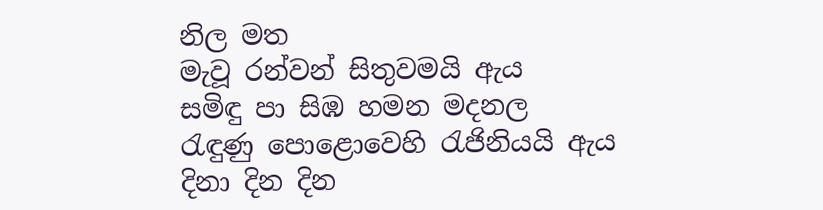නිල මත
මැවූ රන්වන් සිතුවමයි ඇය
සමිඳු පා සිඹ හමන මදනල
රැඳුණු පොළොවෙහි රැජිනියයි ඇය
දිනා දින දින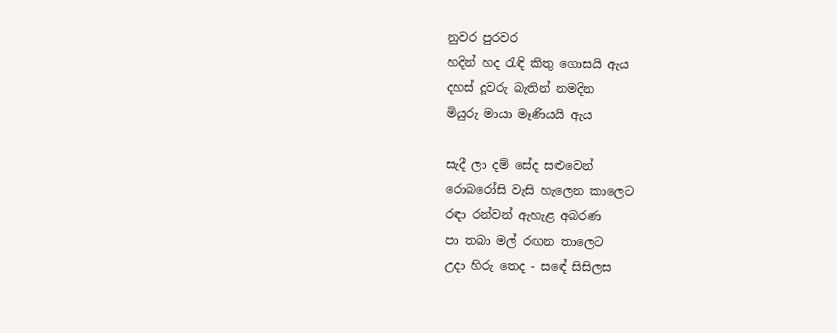නුවර පුරවර
හදින් හද රැඳි කිතු ගොසයි ඇය
දහස් දූවරු බැතින් නමදින
මියුරු මායා මෑණියයි ඇය

සැදී ලා දම් සේද සළුවෙන්
රොබරෝසි වැසි හැලෙන කාලෙට
රඳා රන්වන් ඇහැළ අබරණ
පා තබා මල් රඟන තාලෙට
උදා හිරු තෙද - සඳේ සිසිලස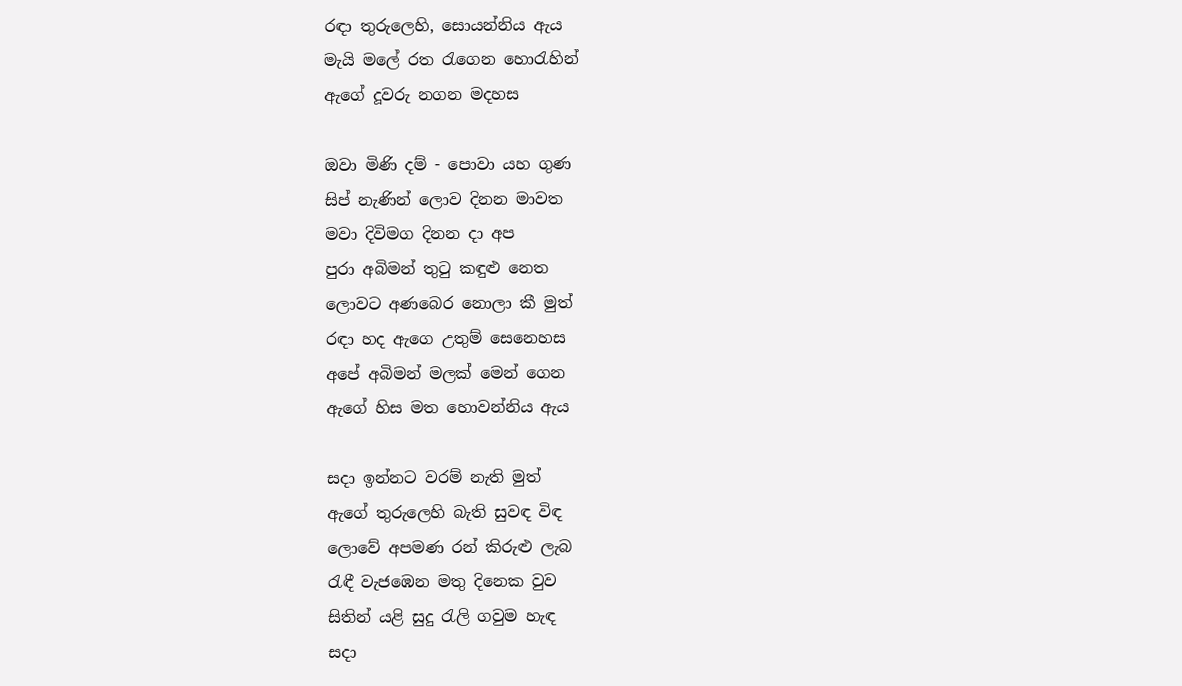රඳා තුරුලෙහි, සොයන්නිය ඇය
මැයි මලේ රත රැගෙන හොරැහින්
ඇගේ දූවරු නගන මදහස

ඔවා මිණි දම් - පොවා යහ ගුණ
සිප් නැණින් ලොව දිනන මාවත
මවා දිවිමග දිනන දා අප
පුරා අබිමන් තුටු කඳුළු නෙත
ලොවට අණබෙර නොලා කී මුත්
රඳා හද ඇගෙ උතුම් සෙනෙහස
අපේ අබිමන් මලක් මෙන් ගෙන
ඇගේ හිස මත හොවන්නිය ඇය

සදා ඉන්නට වරම් නැති මුත්
ඇගේ තුරුලෙහි බැති සුවඳ විඳ
ලොවේ අපමණ රන් කිරුළු ලැබ
රැඳී වැජඹෙන මතු දිනෙක වුව
සිතින් යළි සුදු රැලි ගවුම හැඳ
සදා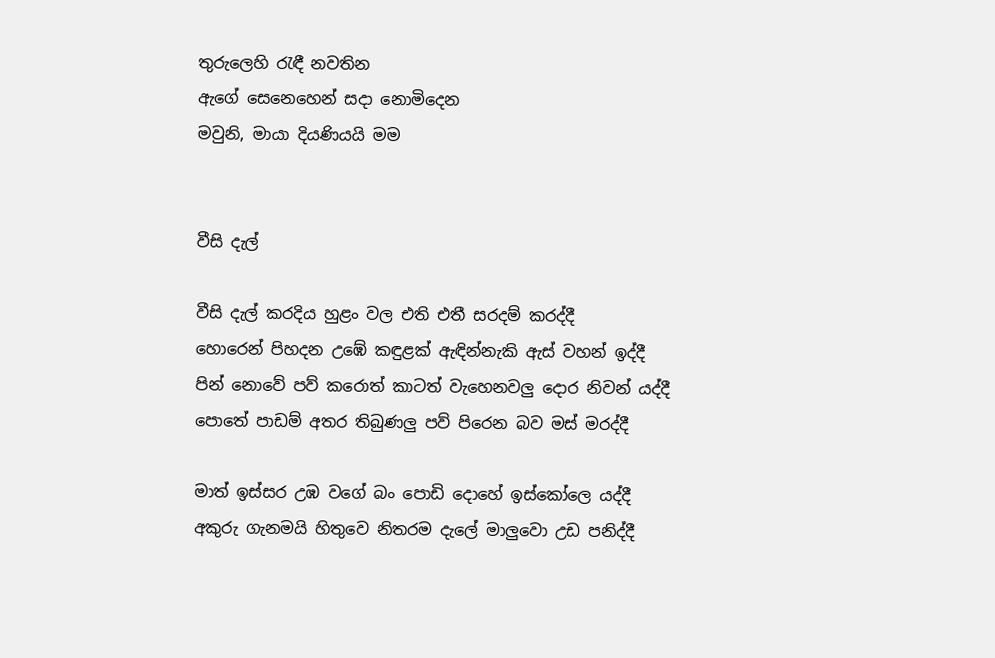තුරුලෙහි රැඳී නවතින
ඇගේ සෙනෙහෙන් සදා නොමිදෙන
මවුනි, මායා දියණියයි මම


වීසි දැල්

වීසි දැල් කරදිය හුළං වල එති එතී සරදම් කරද්දී
හොරෙන් පිහදන උඹේ කඳුළක් ඇඳින්නැකි ඇස් වහන් ඉද්දී
පින් නොවේ පව් කරොත් කාටත් වැහෙනවලු දොර නිවන් යද්දී
පොතේ පාඩම් අතර තිබුණලු පව් පිරෙන බව මස් මරද්දී

මාත් ඉස්සර උඹ වගේ බං පොඩි දොහේ ඉස්කෝලෙ යද්දී
අකුරු ගැනමයි හිතුවෙ නිතරම දැලේ මාලුවො උඩ පනිද්දී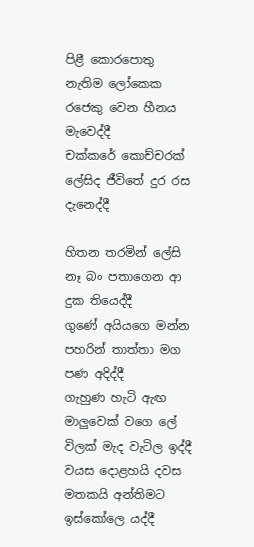පිළී කොරපොතු නැතිම ලෝකෙක රජෙකු වෙන හීනය මැවෙද්දී
චක්කරේ කොච්චරක් ලේසිද ජීවිතේ දුර රස දැනෙද්දී

හිතන තරමින් ලේසි නෑ බං පතාගෙන ආ දුක තියෙද්දී
ගුණේ අයියගෙ මන්න පහරින් තාත්තා මග පණ අදිද්දී
ගැහුණ හැටි ඇඟ මාලුවෙක් වගෙ ලේ විලක් මැද වැටිල ඉද්දී
වයස දොළහයි දවස මතකයි අන්තිමට ඉස්කෝලෙ යද්දී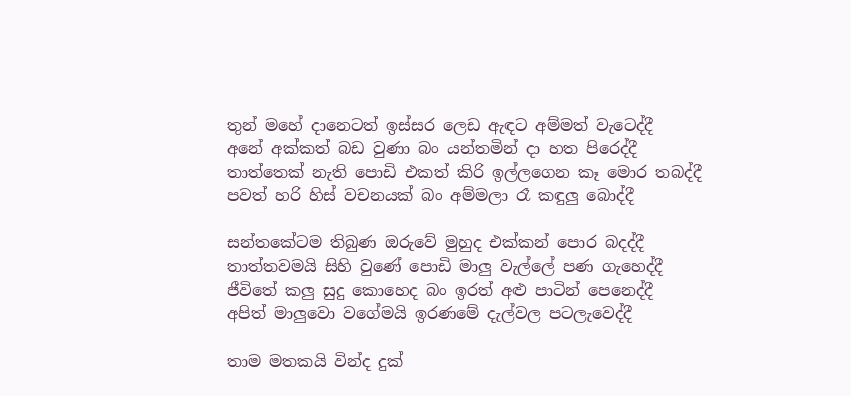තුන් මහේ දානෙටත් ඉස්සර ලෙඩ ඇඳට අම්මත් වැටෙද්දී
අනේ අක්කත් බඩ වුණා බං යන්තමින් දා හත පිරෙද්දී
තාත්තෙක් නැති පොඩි එකත් කිරි ඉල්ලගෙන කෑ මොර තබද්දී
පවත් හරි හිස් වචනයක් බං අම්මලා රෑ කඳුලු බොද්දී

සන්තකේටම තිබුණ ඔරුවේ මුහුද එක්කන් පොර බදද්දී
තාත්තවමයි සිහි වුණේ පොඩි මාලු වැල්ලේ පණ ගැහෙද්දී
ජීවිතේ කලු සුදු කොහෙද බං ඉරත් අළු පාටින් පෙනෙද්දී
අපිත් මාලුවො වගේමයි ඉරණමේ දැල්වල පටලැවෙද්දී

තාම මතකයි වින්ද දුක්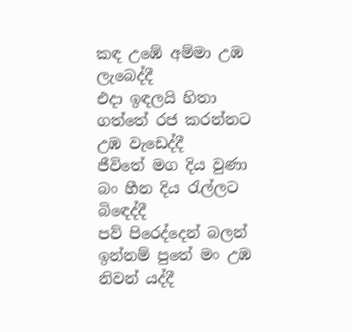කඳ උඹේ අම්මා උඹ ලැබෙද්දී
එදා ඉඳලයි හිතා ගත්තේ රජ කරන්නට උඹ වැඩෙද්දී
ජීවිතේ මග දිය වුණා බං හීන දිය රැල්ලට බිඳෙද්දී
පව් පිරෙද්දෙන් බලන් ඉන්නම් පුතේ මං උඹ නිවන් යද්දී